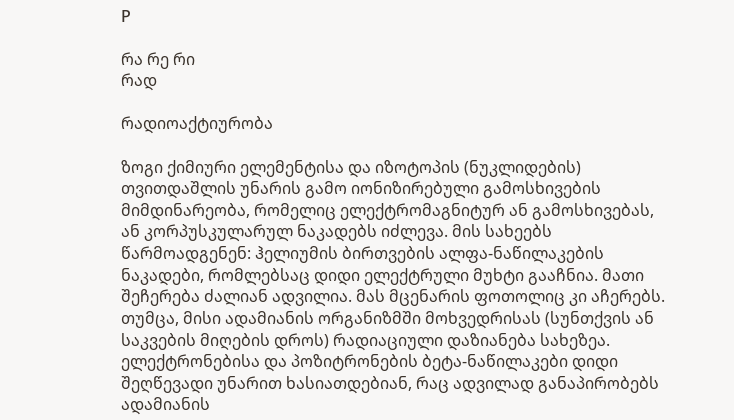Р

რა რე რი
რად

რადიოაქტიურობა

ზოგი ქიმიური ელემენტისა და იზოტოპის (ნუკლიდების) თვითდაშლის უნარის გამო იონიზირებული გამოსხივების მიმდინარეობა, რომელიც ელექტრომაგნიტურ ან გამოსხივებას, ან კორპუსკულარულ ნაკადებს იძლევა. მის სახეებს წარმოადგენენ: ჰელიუმის ბირთვების ალფა-ნაწილაკების ნაკადები, რომლებსაც დიდი ელექტრული მუხტი გააჩნია. მათი შეჩერება ძალიან ადვილია. მას მცენარის ფოთოლიც კი აჩერებს. თუმცა, მისი ადამიანის ორგანიზმში მოხვედრისას (სუნთქვის ან საკვების მიღების დროს) რადიაციული დაზიანება სახეზეა. ელექტრონებისა და პოზიტრონების ბეტა-ნაწილაკები დიდი შეღწევადი უნარით ხასიათდებიან, რაც ადვილად განაპირობებს ადამიანის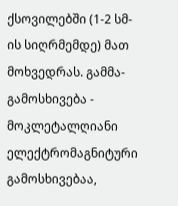ქსოვილებში (1-2 სმ-ის სიღრმემდე) მათ მოხვედრას. გამმა-გამოსხივება - მოკლეტალღიანი ელექტრომაგნიტური გამოსხივებაა,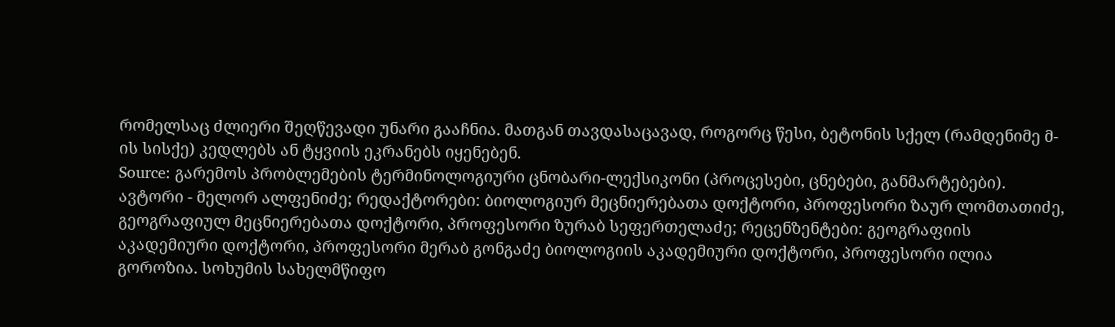რომელსაც ძლიერი შეღწევადი უნარი გააჩნია. მათგან თავდასაცავად, როგორც წესი, ბეტონის სქელ (რამდენიმე მ-ის სისქე) კედლებს ან ტყვიის ეკრანებს იყენებენ.
Source: გარემოს პრობლემების ტერმინოლოგიური ცნობარი-ლექსიკონი (პროცესები, ცნებები, განმარტებები). ავტორი - მელორ ალფენიძე; რედაქტორები: ბიოლოგიურ მეცნიერებათა დოქტორი, პროფესორი ზაურ ლომთათიძე, გეოგრაფიულ მეცნიერებათა დოქტორი, პროფესორი ზურაბ სეფერთელაძე; რეცენზენტები: გეოგრაფიის აკადემიური დოქტორი, პროფესორი მერაბ გონგაძე ბიოლოგიის აკადემიური დოქტორი, პროფესორი ილია გოროზია. სოხუმის სახელმწიფო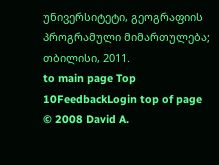უნივერსიტეტი, გეოგრაფიის პროგრამული მიმართულება; თბილისი, 2011.
to main page Top 10FeedbackLogin top of page
© 2008 David A.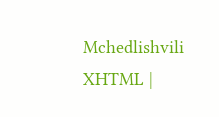Mchedlishvili XHTML |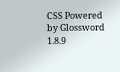CSS Powered by Glossword 1.8.9